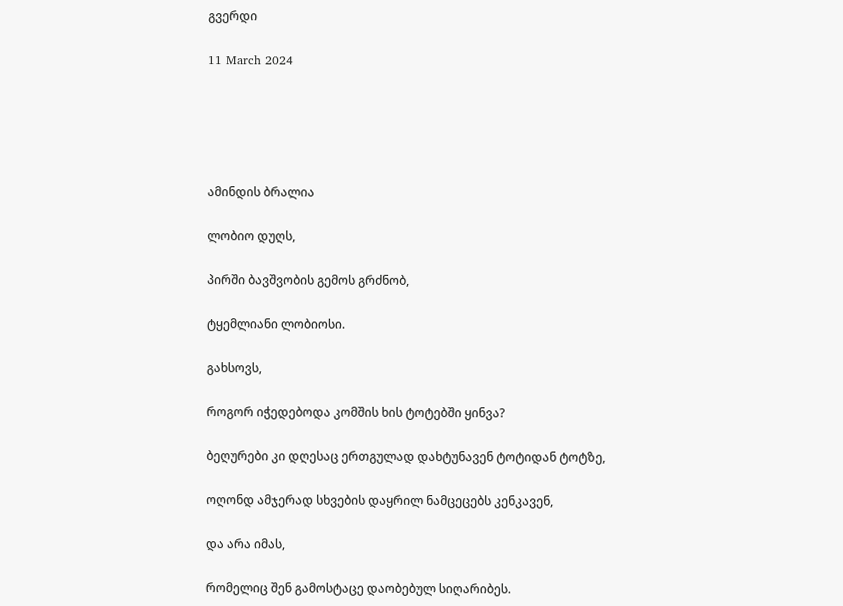გვერდი

11 March 2024





ამინდის ბრალია

ლობიო დუღს,

პირში ბავშვობის გემოს გრძნობ,

ტყემლიანი ლობიოსი.

გახსოვს,

როგორ იჭედებოდა კომშის ხის ტოტებში ყინვა?

ბეღურები კი დღესაც ერთგულად დახტუნავენ ტოტიდან ტოტზე,

ოღონდ ამჯერად სხვების დაყრილ ნამცეცებს კენკავენ,

და არა იმას,

რომელიც შენ გამოსტაცე დაობებულ სიღარიბეს.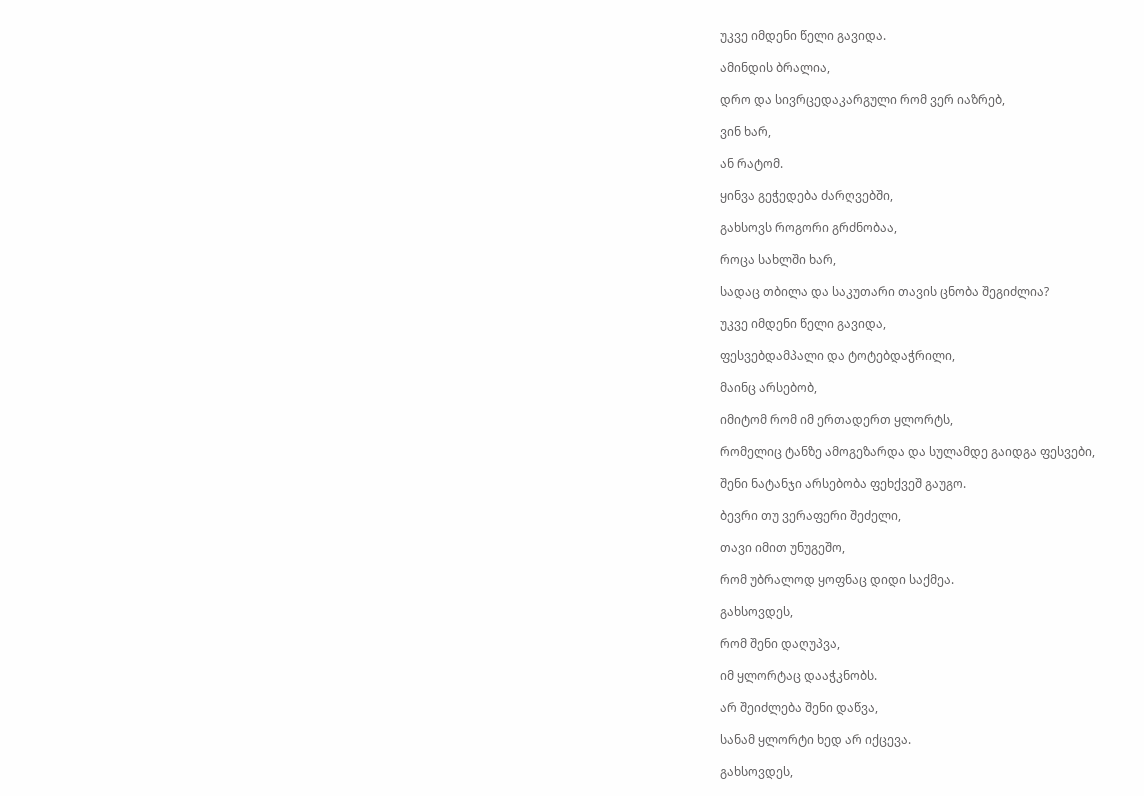უკვე იმდენი წელი გავიდა.

ამინდის ბრალია,

დრო და სივრცედაკარგული რომ ვერ იაზრებ,

ვინ ხარ,

ან რატომ.

ყინვა გეჭედება ძარღვებში,

გახსოვს როგორი გრძნობაა,

როცა სახლში ხარ,

სადაც თბილა და საკუთარი თავის ცნობა შეგიძლია?

უკვე იმდენი წელი გავიდა,

ფესვებდამპალი და ტოტებდაჭრილი,

მაინც არსებობ,

იმიტომ რომ იმ ერთადერთ ყლორტს,

რომელიც ტანზე ამოგეზარდა და სულამდე გაიდგა ფესვები,

შენი ნატანჯი არსებობა ფეხქვეშ გაუგო.

ბევრი თუ ვერაფერი შეძელი,

თავი იმით უნუგეშო,

რომ უბრალოდ ყოფნაც დიდი საქმეა.

გახსოვდეს,

რომ შენი დაღუპვა,

იმ ყლორტაც დააჭკნობს.

არ შეიძლება შენი დაწვა,

სანამ ყლორტი ხედ არ იქცევა.

გახსოვდეს,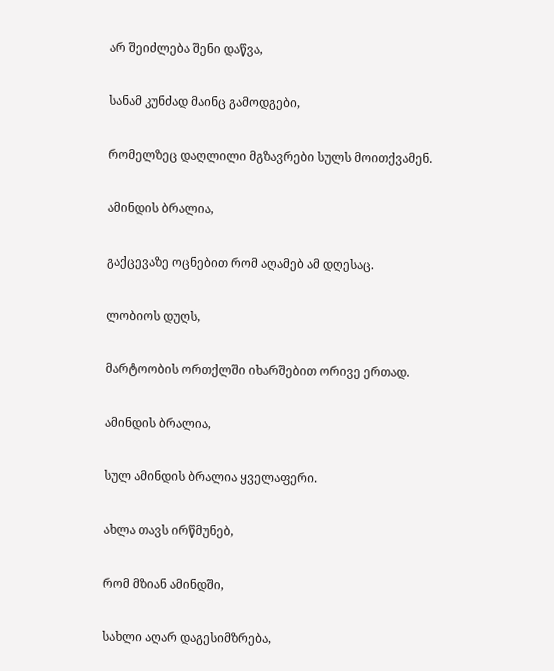არ შეიძლება შენი დაწვა,

სანამ კუნძად მაინც გამოდგები,

რომელზეც დაღლილი მგზავრები სულს მოითქვამენ.

ამინდის ბრალია,

გაქცევაზე ოცნებით რომ აღამებ ამ დღესაც.

ლობიოს დუღს,

მარტოობის ორთქლში იხარშებით ორივე ერთად.

ამინდის ბრალია,

სულ ამინდის ბრალია ყველაფერი.

ახლა თავს ირწმუნებ,

რომ მზიან ამინდში,

სახლი აღარ დაგესიმზრება,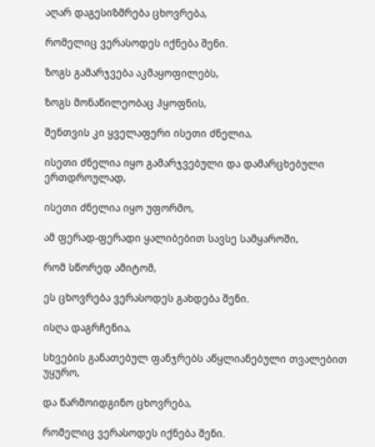აღარ დაგესიზმრება ცხოვრება,

რომელიც ვერასოდეს იქნება შენი.

ზოგს გამარჯვება აკმაყოფილებს,

ზოგს მონაწილეობაც ჰყოფნის,

შენთვის კი ყველაფერი ისეთი ძნელია,

ისეთი ძნელია იყო გამარჯვებული და დამარცხებული ერთდროულად,

ისეთი ძნელია იყო უფორმო,

ამ ფერად-ფერადი ყალიბებით სავსე სამყაროში,

რომ სწორედ ამიტომ,

ეს ცხოვრება ვერასოდეს გახდება შენი.

ისღა დაგრჩენია,

სხვების განათებულ ფანჯრებს აწყლიანებული თვალებით უყურო,

და წარმოიდგინო ცხოვრება,

რომელიც ვერასოდეს იქნება შენი.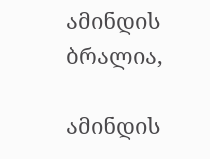ამინდის ბრალია,

ამინდის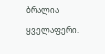ბრალია ყველაფერი.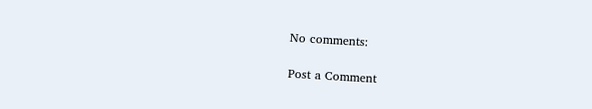No comments:

Post a Comment